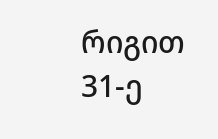რიგით 31-ე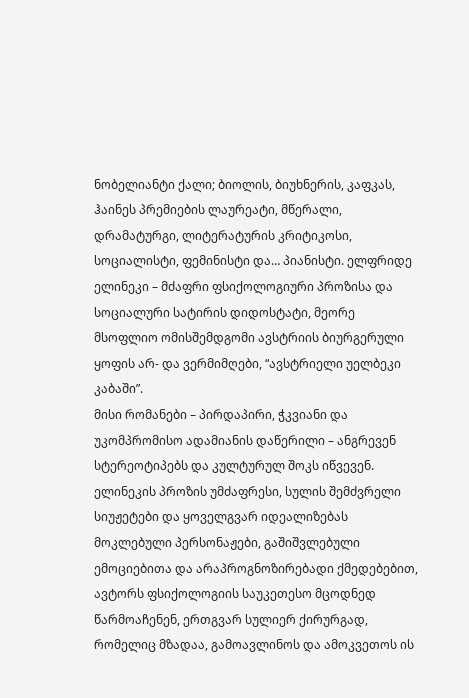ნობელიანტი ქალი; ბიოლის, ბიუხნერის, კაფკას, ჰაინეს პრემიების ლაურეატი, მწერალი, დრამატურგი, ლიტერატურის კრიტიკოსი, სოციალისტი, ფემინისტი და… პიანისტი. ელფრიდე ელინეკი – მძაფრი ფსიქოლოგიური პროზისა და სოციალური სატირის დიდოსტატი, მეორე მსოფლიო ომისშემდგომი ავსტრიის ბიურგერული ყოფის არ- და ვერმიმღები, “ავსტრიელი უელბეკი კაბაში”.
მისი რომანები – პირდაპირი, ჭკვიანი და უკომპრომისო ადამიანის დაწერილი – ანგრევენ სტერეოტიპებს და კულტურულ შოკს იწვევენ. ელინეკის პროზის უმძაფრესი, სულის შემძვრელი სიუჟეტები და ყოველგვარ იდეალიზებას მოკლებული პერსონაჟები, გაშიშვლებული ემოციებითა და არაპროგნოზირებადი ქმედებებით, ავტორს ფსიქოლოგიის საუკეთესო მცოდნედ წარმოაჩენენ, ერთგვარ სულიერ ქირურგად, რომელიც მზადაა, გამოავლინოს და ამოკვეთოს ის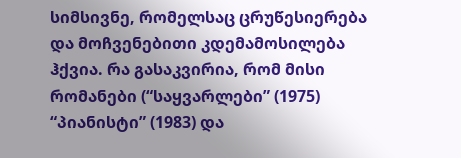სიმსივნე, რომელსაც ცრუწესიერება და მოჩვენებითი კდემამოსილება ჰქვია. რა გასაკვირია, რომ მისი რომანები (“საყვარლები” (1975) “პიანისტი” (1983) და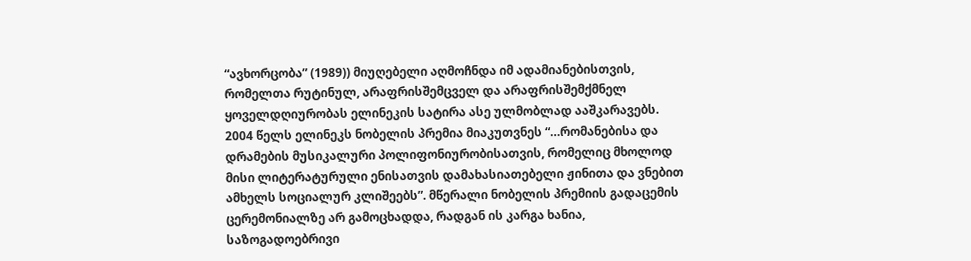“ავხორცობა” (1989)) მიუღებელი აღმოჩნდა იმ ადამიანებისთვის, რომელთა რუტინულ, არაფრისშემცველ და არაფრისშემქმნელ ყოველდღიურობას ელინეკის სატირა ასე ულმობლად ააშკარავებს.
2004 წელს ელინეკს ნობელის პრემია მიაკუთვნეს “…რომანებისა და დრამების მუსიკალური პოლიფონიურობისათვის, რომელიც მხოლოდ მისი ლიტერატურული ენისათვის დამახასიათებელი ჟინითა და ვნებით ამხელს სოციალურ კლიშეებს”. მწერალი ნობელის პრემიის გადაცემის ცერემონიალზე არ გამოცხადდა, რადგან ის კარგა ხანია, საზოგადოებრივი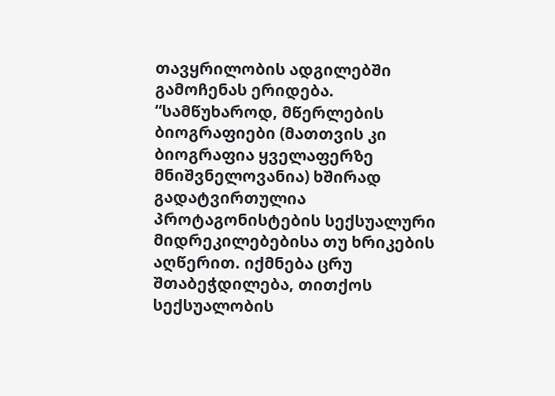თავყრილობის ადგილებში გამოჩენას ერიდება.
“სამწუხაროდ, მწერლების ბიოგრაფიები (მათთვის კი ბიოგრაფია ყველაფერზე მნიშვნელოვანია) ხშირად გადატვირთულია პროტაგონისტების სექსუალური მიდრეკილებებისა თუ ხრიკების აღწერით. იქმნება ცრუ შთაბეჭდილება, თითქოს სექსუალობის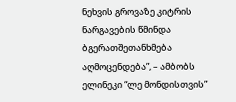ნეხვის გროვაზე კიტრის ნარგავების წმინდა ბგერათშეთანხმება აღმოცენდება”, – ამბობს ელინეკი “ლე მონდისთვის”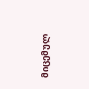მიცემულ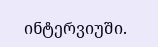ინტერვიუში.